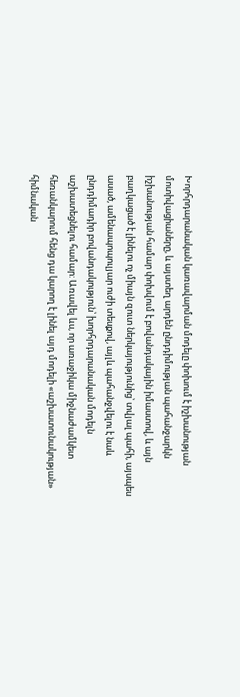Խորհրդարանական կառավարման մոդելը փոխում է իշխանության մոտիվացիաները, և այստեղ արդեն ընդդիմության պահանջարկն իշխանության համար փոխվում է բովանդակային իմաստով, և այն բաղկացած է լինելու ոչ միայն զուտ ներկայությունից՝ տվյալ պահի, այսպես ասած, ամենապոպուլյար ուժի տեսքով, այլև պահանջվելու է նաև ընդդիմադիր բովանդակություն՝ խորհրդարանական մոդելն աշխատեցնելու համար: Առավել ևս, որ առաջիկա միջնաժամկետ հեռանկարում հենց դա կարող է լինել այդ մոդելի «աշխատունակության» հիմնական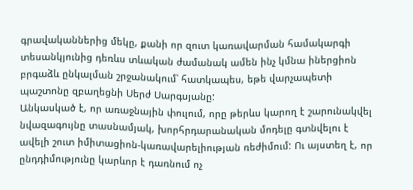գրավականներից մեկը, քանի որ զուտ կառավարման համակարգի տեսանկյունից դեռևս տևական ժամանակ ամեն ինչ կմնա իներցիոն բրգաձև ընկալման շրջանակում՝ հատկապես, եթե վարչապետի պաշտոնը զբաղեցնի Սերժ Սարգսյանը:
Անկասկած է, որ առաջնային փուլում, որը թերևս կարող է շարունակվել նվազագույնը տասնամյակ, խորհրդարանական մոդելը գտնվելու է ավելի շուտ իմիտացիոն-կառավարելիության ռեժիմում: Ու այստեղ է, որ ընդդիմությունը կարևոր է դառնում ոչ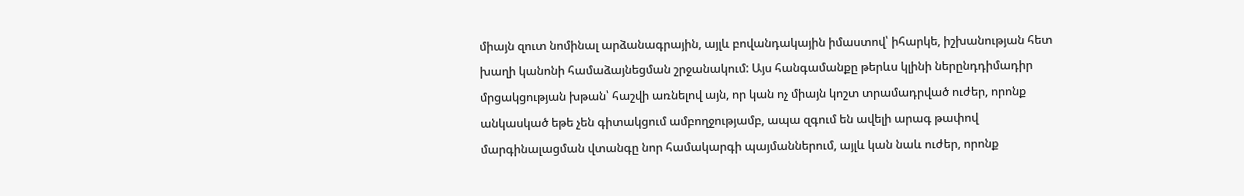միայն զուտ նոմինալ արձանագրային, այլև բովանդակային իմաստով՝ իհարկե, իշխանության հետ խաղի կանոնի համաձայնեցման շրջանակում: Այս հանգամանքը թերևս կլինի ներընդդիմադիր մրցակցության խթան՝ հաշվի առնելով այն, որ կան ոչ միայն կոշտ տրամադրված ուժեր, որոնք անկասկած եթե չեն գիտակցում ամբողջությամբ, ապա զգում են ավելի արագ թափով մարգինալացման վտանգը նոր համակարգի պայմաններում, այլև կան նաև ուժեր, որոնք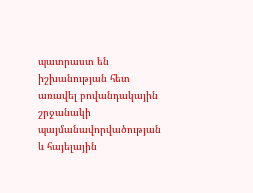պատրաստ են իշխանության հետ առավել բովանդակային շրջանակի պայմանավորվածության և հայելային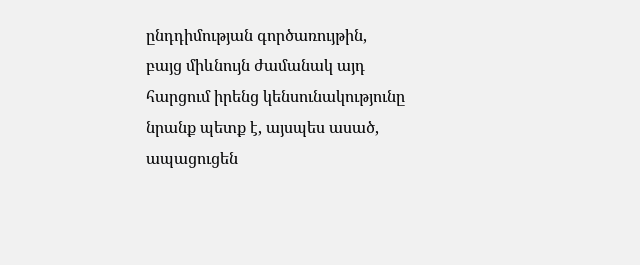ընդդիմության գործառույթին, բայց միևնույն ժամանակ այդ հարցում իրենց կենսունակությունը նրանք պետք է, այսպես ասած, ապացուցեն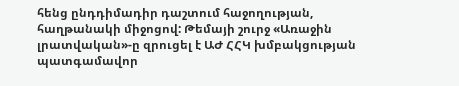հենց ընդդիմադիր դաշտում հաջողության, հաղթանակի միջոցով: Թեմայի շուրջ «Առաջին լրատվական»-ը զրուցել է ԱԺ ՀՀԿ խմբակցության պատգամավոր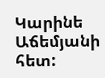Կարինե Աճեմյանի հետ: